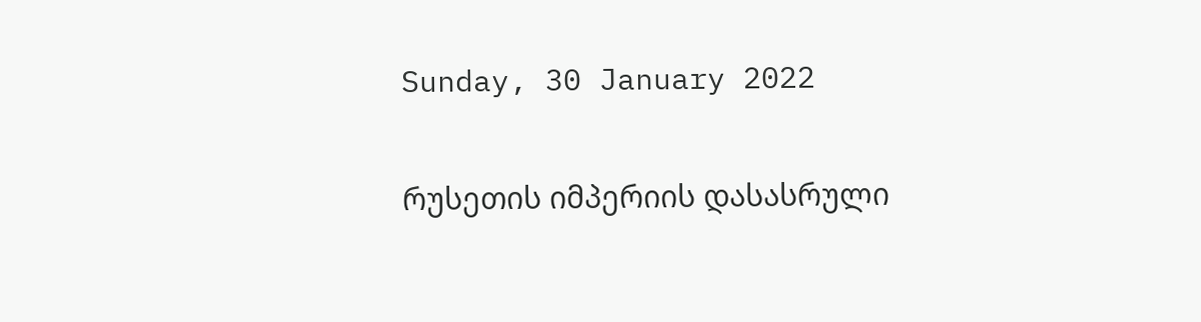Sunday, 30 January 2022

რუსეთის იმპერიის დასასრული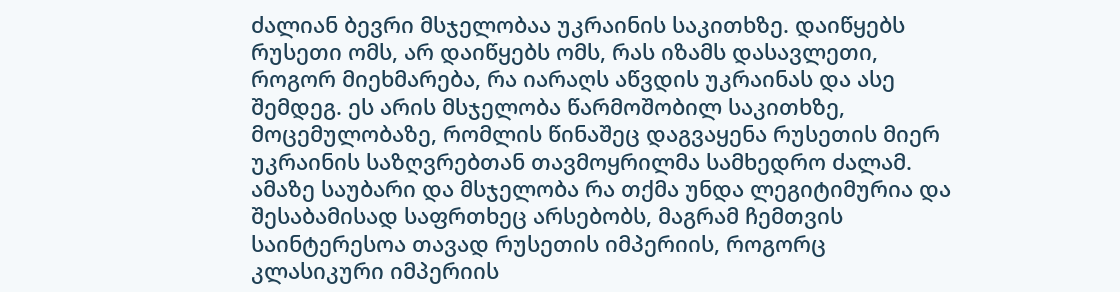ძალიან ბევრი მსჯელობაა უკრაინის საკითხზე. დაიწყებს რუსეთი ომს, არ დაიწყებს ომს, რას იზამს დასავლეთი, როგორ მიეხმარება, რა იარაღს აწვდის უკრაინას და ასე შემდეგ. ეს არის მსჯელობა წარმოშობილ საკითხზე, მოცემულობაზე, რომლის წინაშეც დაგვაყენა რუსეთის მიერ უკრაინის საზღვრებთან თავმოყრილმა სამხედრო ძალამ. ამაზე საუბარი და მსჯელობა რა თქმა უნდა ლეგიტიმურია და შესაბამისად საფრთხეც არსებობს, მაგრამ ჩემთვის საინტერესოა თავად რუსეთის იმპერიის, როგორც კლასიკური იმპერიის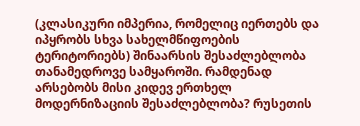(კლასიკური იმპერია, რომელიც იერთებს და იპყრობს სხვა სახელმწიფოების ტერიტორიებს) შინაარსის შესაძლებლობა თანამედროვე სამყაროში. რამდენად არსებობს მისი კიდევ ერთხელ მოდერნიზაციის შესაძლებლობა? რუსეთის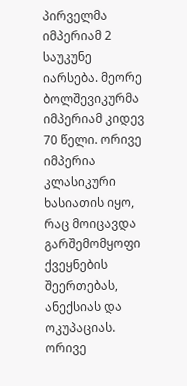პირველმა იმპერიამ 2 საუკუნე იარსება. მეორე ბოლშევიკურმა იმპერიამ კიდევ 70 წელი. ორივე იმპერია კლასიკური ხასიათის იყო, რაც მოიცავდა გარშემომყოფი ქვეყნების შეერთებას, ანექსიას და ოკუპაციას. ორივე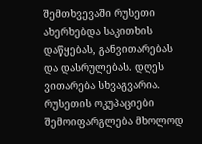შემთხვევაში რუსეთი ახერხებდა საკითხის დაწყებას, განვითარებას და დასრულებას. დღეს ვითარება სხვაგვარია. რუსეთის ოკუპაციები შემოიფარგლება მხოლოდ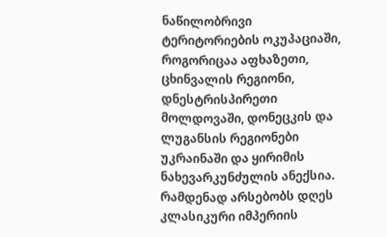ნაწილობრივი ტერიტორიების ოკუპაციაში, როგორიცაა აფხაზეთი, ცხინვალის რეგიონი, დნესტრისპირეთი მოლდოვაში, დონეცკის და ლუგანსის რეგიონები უკრაინაში და ყირიმის ნახევარკუნძულის ანექსია.
რამდენად არსებობს დღეს კლასიკური იმპერიის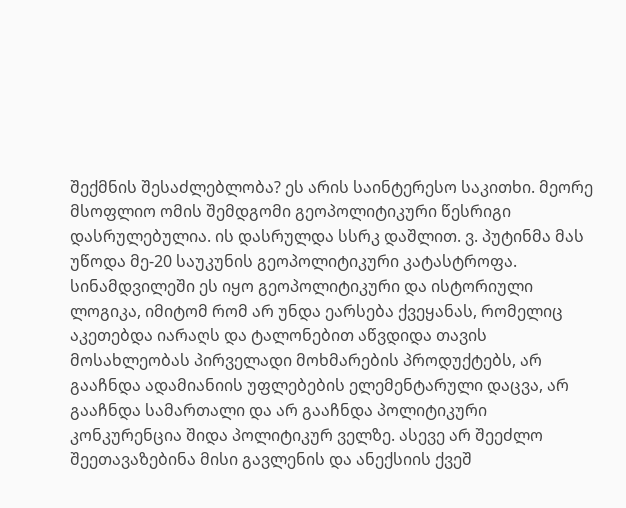შექმნის შესაძლებლობა? ეს არის საინტერესო საკითხი. მეორე მსოფლიო ომის შემდგომი გეოპოლიტიკური წესრიგი დასრულებულია. ის დასრულდა სსრკ დაშლით. ვ. პუტინმა მას უწოდა მე-20 საუკუნის გეოპოლიტიკური კატასტროფა. სინამდვილეში ეს იყო გეოპოლიტიკური და ისტორიული ლოგიკა, იმიტომ რომ არ უნდა ეარსება ქვეყანას, რომელიც აკეთებდა იარაღს და ტალონებით აწვდიდა თავის მოსახლეობას პირველადი მოხმარების პროდუქტებს, არ გააჩნდა ადამიანიის უფლებების ელემენტარული დაცვა, არ გააჩნდა სამართალი და არ გააჩნდა პოლიტიკური კონკურენცია შიდა პოლიტიკურ ველზე. ასევე არ შეეძლო შეეთავაზებინა მისი გავლენის და ანექსიის ქვეშ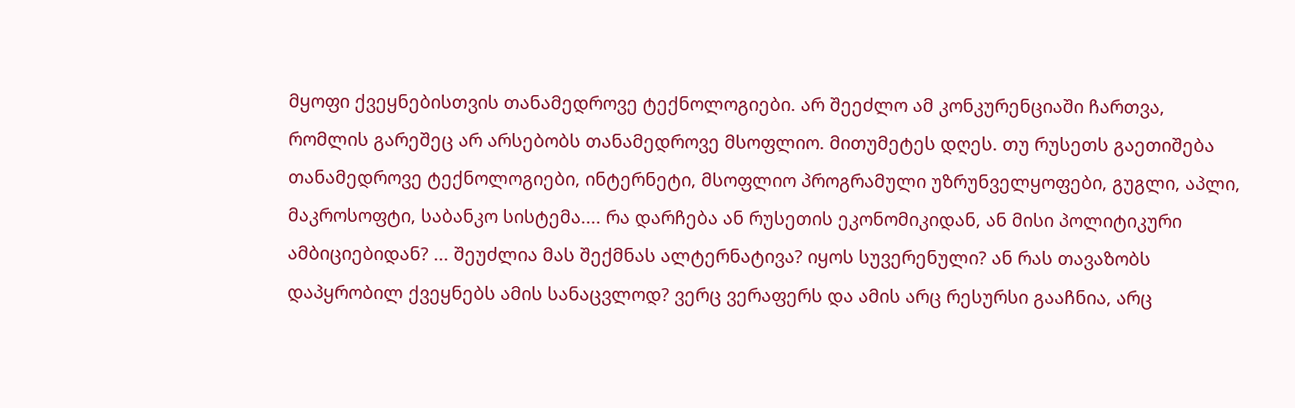მყოფი ქვეყნებისთვის თანამედროვე ტექნოლოგიები. არ შეეძლო ამ კონკურენციაში ჩართვა, რომლის გარეშეც არ არსებობს თანამედროვე მსოფლიო. მითუმეტეს დღეს. თუ რუსეთს გაეთიშება თანამედროვე ტექნოლოგიები, ინტერნეტი, მსოფლიო პროგრამული უზრუნველყოფები, გუგლი, აპლი, მაკროსოფტი, საბანკო სისტემა.... რა დარჩება ან რუსეთის ეკონომიკიდან, ან მისი პოლიტიკური ამბიციებიდან? ... შეუძლია მას შექმნას ალტერნატივა? იყოს სუვერენული? ან რას თავაზობს დაპყრობილ ქვეყნებს ამის სანაცვლოდ? ვერც ვერაფერს და ამის არც რესურსი გააჩნია, არც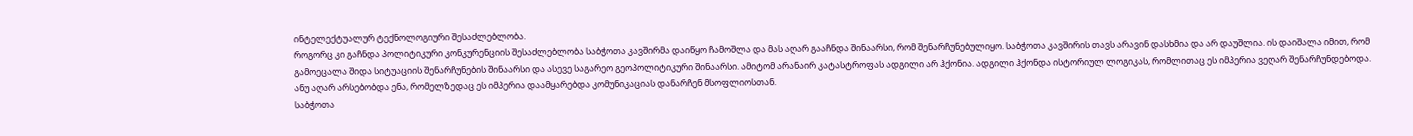ინტელექტუალურ ტექნოლოგიური შესაძლებლობა.
როგორც კი გაჩნდა პოლიტიკური კონკურენციის შესაძლებლობა საბჭოთა კავშირმა დაიწყო ჩამოშლა და მას აღარ გააჩნდა შინაარსი, რომ შენარჩუნებულიყო. საბჭოთა კავშირის თავს არავინ დასხმია და არ დაუშლია. ის დაიშალა იმით, რომ გამოეცალა შიდა სიტუაციის შენარჩუნების შინაარსი და ასევე საგარეო გეოპოლიტიკური შინაარსი. ამიტომ არანაირ კატასტროფას ადგილი არ ჰქონია. ადგილი ჰქონდა ისტორიულ ლოგიკას, რომლითაც ეს იმპერია ვეღარ შენარჩუნდებოდა. ანუ აღარ არსებობდა ენა, რომელზედაც ეს იმპერია დაამყარებდა კომუნიკაციას დანარჩენ მსოფლიოსთან.
საბჭოთა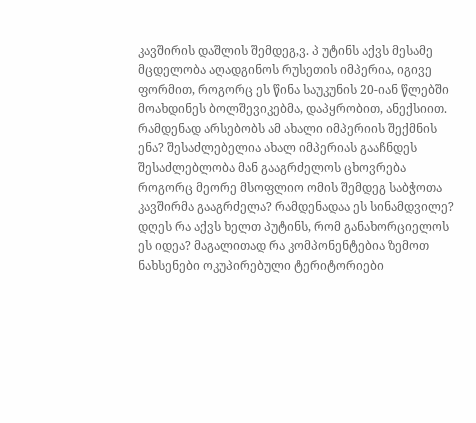კავშირის დაშლის შემდეგ,ვ. პ უტინს აქვს მესამე მცდელობა აღადგინოს რუსეთის იმპერია, იგივე ფორმით, როგორც ეს წინა საუკუნის 20-იან წლებში მოახდინეს ბოლშევიკებმა, დაპყრობით, ანექსიით. რამდენად არსებობს ამ ახალი იმპერიის შექმნის ენა? შესაძლებელია ახალ იმპერიას გააჩნდეს შესაძლებლობა მან გააგრძელოს ცხოვრება როგორც მეორე მსოფლიო ომის შემდეგ საბჭოთა კავშირმა გააგრძელა? რამდენადაა ეს სინამდვილე? დღეს რა აქვს ხელთ პუტინს, რომ განახორციელოს ეს იდეა? მაგალითად რა კომპონენტებია ზემოთ ნახსენები ოკუპირებული ტერიტორიები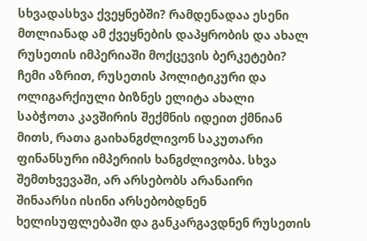სხვადასხვა ქვეყნებში? რამდენადაა ესენი მთლიანად ამ ქვეყნების დაპყრობის და ახალ რუსეთის იმპერიაში მოქცევის ბერკეტები?
ჩემი აზრით, რუსეთის პოლიტიკური და ოლიგარქიული ბიზნეს ელიტა ახალი საბჭოთა კავშირის შექმნის იდეით ქმნიან მითს, რათა გაიხანგძლივონ საკუთარი ფინანსური იმპერიის ხანგძლივობა. სხვა შემთხვევაში, არ არსებობს არანაირი შინაარსი ისინი არსებობდნენ ხელისუფლებაში და განკარგავდნენ რუსეთის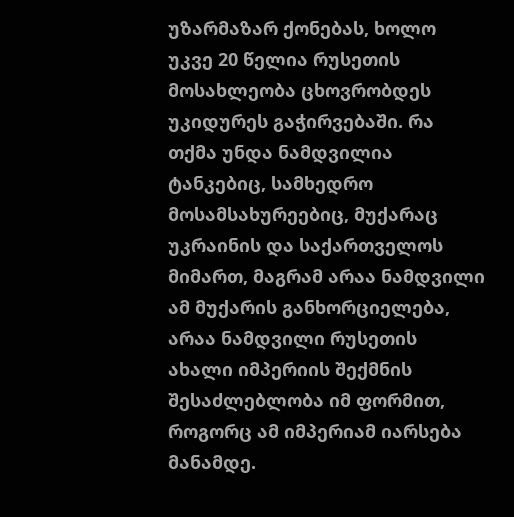უზარმაზარ ქონებას, ხოლო უკვე 20 წელია რუსეთის მოსახლეობა ცხოვრობდეს უკიდურეს გაჭირვებაში. რა თქმა უნდა ნამდვილია ტანკებიც, სამხედრო მოსამსახურეებიც, მუქარაც უკრაინის და საქართველოს მიმართ, მაგრამ არაა ნამდვილი ამ მუქარის განხორციელება, არაა ნამდვილი რუსეთის ახალი იმპერიის შექმნის შესაძლებლობა იმ ფორმით, როგორც ამ იმპერიამ იარსება მანამდე.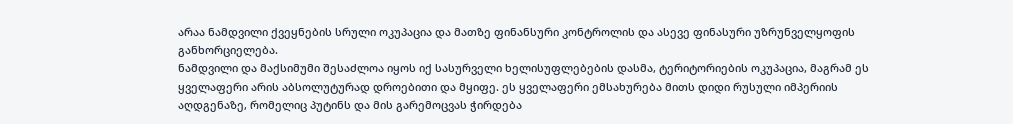არაა ნამდვილი ქვეყნების სრული ოკუპაცია და მათზე ფინანსური კონტროლის და ასევე ფინასური უზრუნველყოფის განხორციელება.
ნამდვილი და მაქსიმუმი შესაძლოა იყოს იქ სასურველი ხელისუფლებების დასმა, ტერიტორიების ოკუპაცია, მაგრამ ეს ყველაფერი არის აბსოლუტურად დროებითი და მყიფე. ეს ყველაფერი ემსახურება მითს დიდი რუსული იმპერიის აღდგენაზე, რომელიც პუტინს და მის გარემოცვას ჭირდება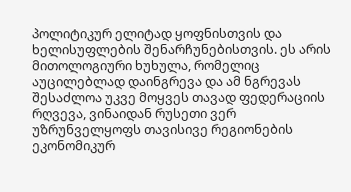პოლიტიკურ ელიტად ყოფნისთვის და ხელისუფლების შენარჩუნებისთვის. ეს არის მითოლოგიური ხუხულა, რომელიც აუცილებლად დაინგრევა და ამ ნგრევას შესაძლოა უკვე მოყვეს თავად ფედერაციის რღვევა, ვინაიდან რუსეთი ვერ უზრუნველყოფს თავისივე რეგიონების ეკონომიკურ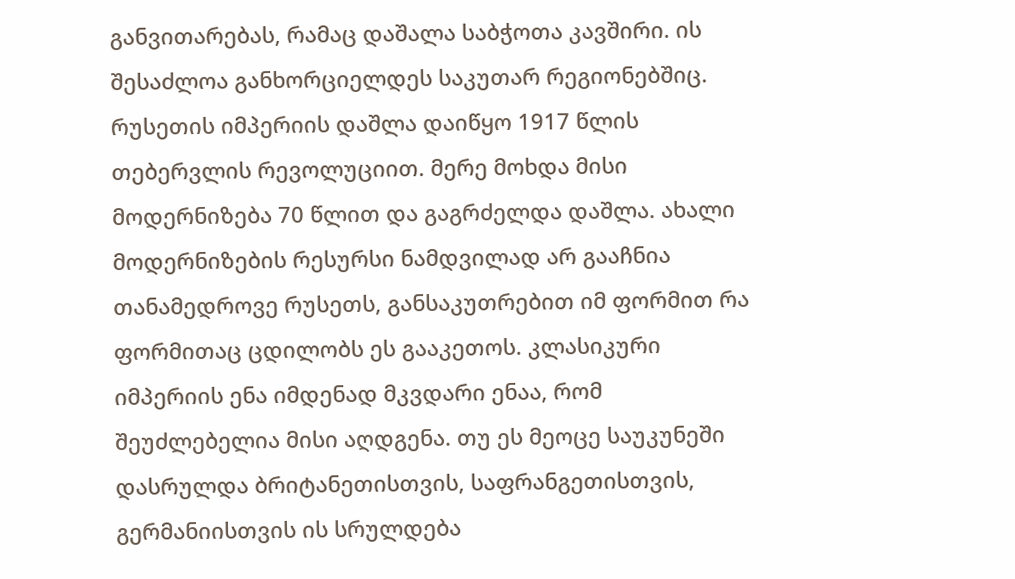განვითარებას, რამაც დაშალა საბჭოთა კავშირი. ის შესაძლოა განხორციელდეს საკუთარ რეგიონებშიც.
რუსეთის იმპერიის დაშლა დაიწყო 1917 წლის თებერვლის რევოლუციით. მერე მოხდა მისი მოდერნიზება 70 წლით და გაგრძელდა დაშლა. ახალი მოდერნიზების რესურსი ნამდვილად არ გააჩნია თანამედროვე რუსეთს, განსაკუთრებით იმ ფორმით რა ფორმითაც ცდილობს ეს გააკეთოს. კლასიკური იმპერიის ენა იმდენად მკვდარი ენაა, რომ შეუძლებელია მისი აღდგენა. თუ ეს მეოცე საუკუნეში დასრულდა ბრიტანეთისთვის, საფრანგეთისთვის, გერმანიისთვის ის სრულდება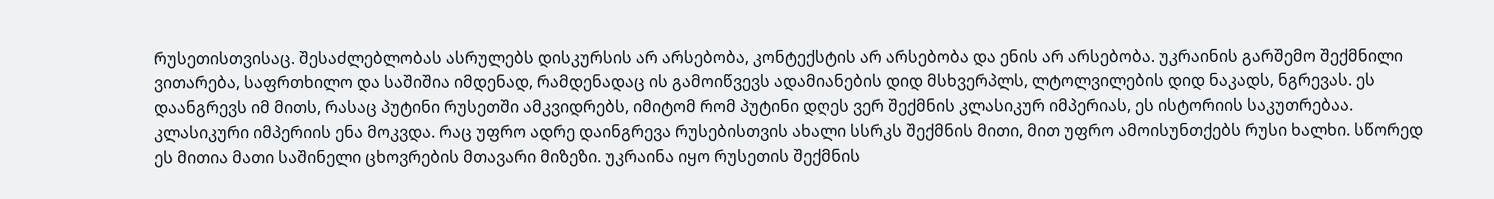რუსეთისთვისაც. შესაძლებლობას ასრულებს დისკურსის არ არსებობა, კონტექსტის არ არსებობა და ენის არ არსებობა. უკრაინის გარშემო შექმნილი ვითარება, საფრთხილო და საშიშია იმდენად, რამდენადაც ის გამოიწვევს ადამიანების დიდ მსხვერპლს, ლტოლვილების დიდ ნაკადს, ნგრევას. ეს დაანგრევს იმ მითს, რასაც პუტინი რუსეთში ამკვიდრებს, იმიტომ რომ პუტინი დღეს ვერ შექმნის კლასიკურ იმპერიას, ეს ისტორიის საკუთრებაა. კლასიკური იმპერიის ენა მოკვდა. რაც უფრო ადრე დაინგრევა რუსებისთვის ახალი სსრკს შექმნის მითი, მით უფრო ამოისუნთქებს რუსი ხალხი. სწორედ ეს მითია მათი საშინელი ცხოვრების მთავარი მიზეზი. უკრაინა იყო რუსეთის შექმნის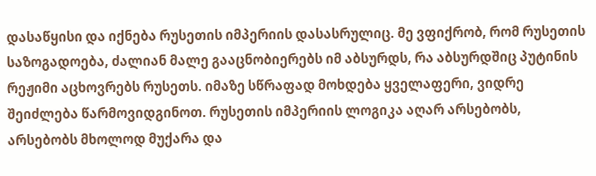დასაწყისი და იქნება რუსეთის იმპერიის დასასრულიც. მე ვფიქრობ, რომ რუსეთის საზოგადოება, ძალიან მალე გააცნობიერებს იმ აბსურდს, რა აბსურდშიც პუტინის რეჟიმი აცხოვრებს რუსეთს. იმაზე სწრაფად მოხდება ყველაფერი, ვიდრე შეიძლება წარმოვიდგინოთ. რუსეთის იმპერიის ლოგიკა აღარ არსებობს, არსებობს მხოლოდ მუქარა და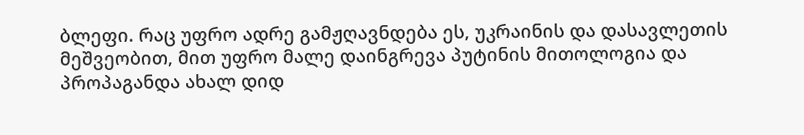ბლეფი. რაც უფრო ადრე გამჟღავნდება ეს, უკრაინის და დასავლეთის მეშვეობით, მით უფრო მალე დაინგრევა პუტინის მითოლოგია და პროპაგანდა ახალ დიდ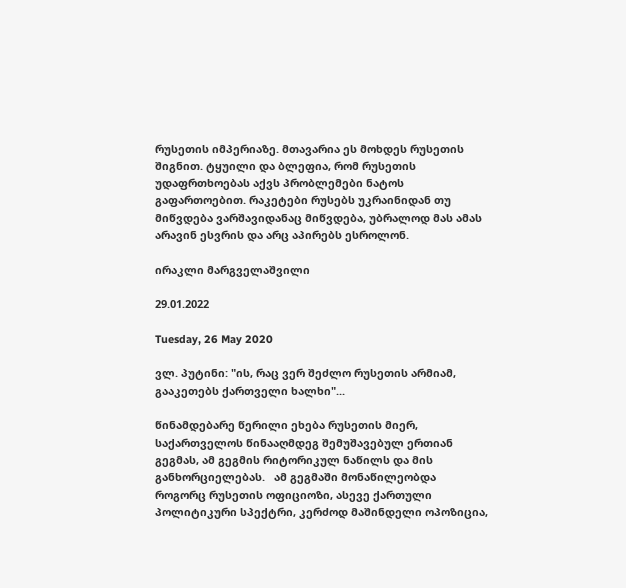რუსეთის იმპერიაზე. მთავარია ეს მოხდეს რუსეთის შიგნით. ტყუილი და ბლეფია, რომ რუსეთის უდაფრთხოებას აქვს პრობლემები ნატოს გაფართოებით. რაკეტები რუსებს უკრაინიდან თუ მიწვდება ვარშავიდანაც მიწვდება, უბრალოდ მას ამას არავინ ესვრის და არც აპირებს ესროლონ.

ირაკლი მარგველაშვილი

29.01.2022

Tuesday, 26 May 2020

ვლ. პუტინი: "ის, რაც ვერ შეძლო რუსეთის არმიამ, გააკეთებს ქართველი ხალხი"...

წინამდებარე წერილი ეხება რუსეთის მიერ, საქართველოს წინააღმდეგ შემუშავებულ ერთიან გეგმას, ამ გეგმის რიტორიკულ ნაწილს და მის განხორციელებას.   ამ გეგმაში მონაწილეობდა როგორც რუსეთის ოფიციოზი, ასევე ქართული პოლიტიკური სპექტრი, კერძოდ მაშინდელი ოპოზიცია,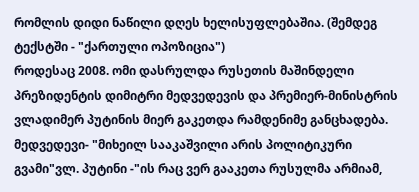რომლის დიდი ნაწილი დღეს ხელისუფლებაშია. (შემდეგ ტექსტში - "ქართული ოპოზიცია")
როდესაც 2008. ომი დასრულდა რუსეთის მაშინდელი პრეზიდენტის დიმიტრი მედვედევის და პრემიერ-მინისტრის ვლადიმერ პუტინის მიერ გაკეთდა რამდენიმე განცხადება. მედვედევი- "მიხეილ სააკაშვილი არის პოლიტიკური გვამი"ვლ. პუტინი -"ის რაც ვერ გააკეთა რუსულმა არმიამ,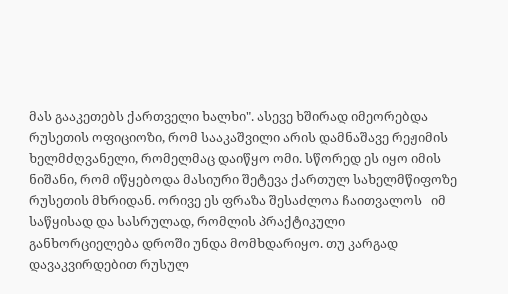მას გააკეთებს ქართველი ხალხი". ასევე ხშირად იმეორებდა რუსეთის ოფიციოზი, რომ სააკაშვილი არის დამნაშავე რეჟიმის ხელმძღვანელი, რომელმაც დაიწყო ომი. სწორედ ეს იყო იმის ნიშანი, რომ იწყებოდა მასიური შეტევა ქართულ სახელმწიფოზე რუსეთის მხრიდან. ორივე ეს ფრაზა შესაძლოა ჩაითვალოს   იმ საწყისად და სასრულად, რომლის პრაქტიკული განხორციელება დროში უნდა მომხდარიყო. თუ კარგად დავაკვირდებით რუსულ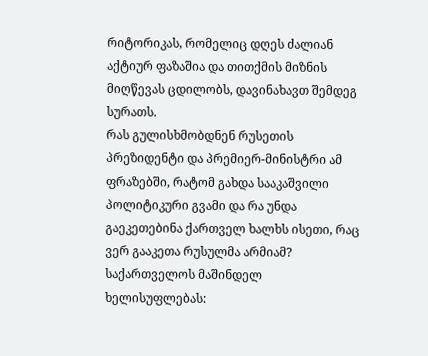რიტორიკას, რომელიც დღეს ძალიან აქტიურ ფაზაშია და თითქმის მიზნის მიღწევას ცდილობს, დავინახავთ შემდეგ სურათს.
რას გულისხმობდნენ რუსეთის პრეზიდენტი და პრემიერ-მინისტრი ამ ფრაზებში, რატომ გახდა სააკაშვილი პოლიტიკური გვამი და რა უნდა გაეკეთებინა ქართველ ხალხს ისეთი, რაც ვერ გააკეთა რუსულმა არმიამ? საქართველოს მაშინდელ ხელისუფლებას: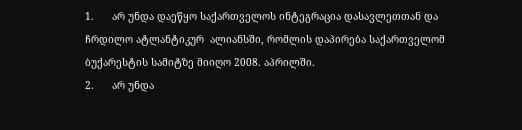1.      არ უნდა დაეწყო საქართველოს ინტეგრაცია დასავლეთთან და ჩრდილო ატლანტიკურ  ალიანსში, რომლის დაპირება საქართველომ ბუქარესტის სამიტზე მიიღო 2008. აპრილში.
2.      არ უნდა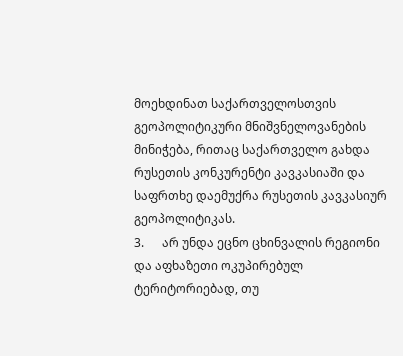მოეხდინათ საქართველოსთვის გეოპოლიტიკური მნიშვნელოვანების მინიჭება, რითაც საქართველო გახდა რუსეთის კონკურენტი კავკასიაში და საფრთხე დაემუქრა რუსეთის კავკასიურ გეოპოლიტიკას.
3.      არ უნდა ეცნო ცხინვალის რეგიონი და აფხაზეთი ოკუპირებულ ტერიტორიებად, თუ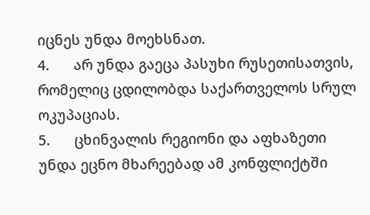იცნეს უნდა მოეხსნათ.
4.      არ უნდა გაეცა პასუხი რუსეთისათვის, რომელიც ცდილობდა საქართველოს სრულ ოკუპაციას.
5.      ცხინვალის რეგიონი და აფხაზეთი უნდა ეცნო მხარეებად ამ კონფლიქტში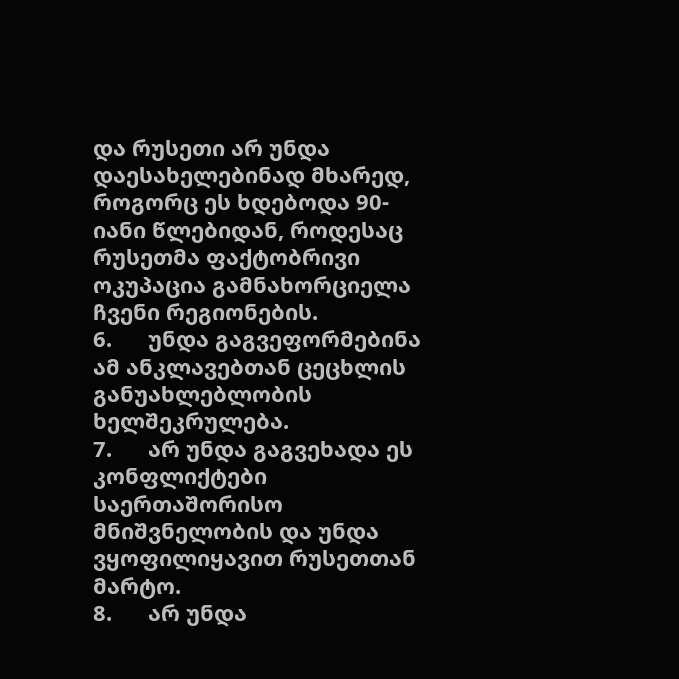და რუსეთი არ უნდა დაესახელებინად მხარედ, როგორც ეს ხდებოდა 90-იანი წლებიდან, როდესაც რუსეთმა ფაქტობრივი ოკუპაცია გამნახორციელა ჩვენი რეგიონების.
6.      უნდა გაგვეფორმებინა ამ ანკლავებთან ცეცხლის განუახლებლობის ხელშეკრულება.
7.      არ უნდა გაგვეხადა ეს კონფლიქტები საერთაშორისო მნიშვნელობის და უნდა ვყოფილიყავით რუსეთთან მარტო.
8.      არ უნდა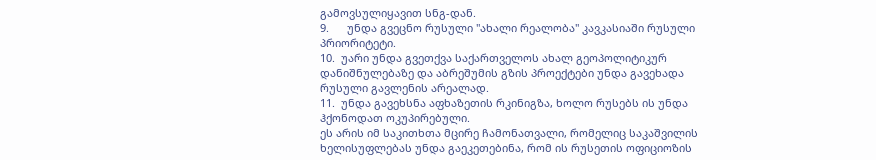გამოვსულიყავით სნგ-დან.
9.      უნდა გვეცნო რუსული "ახალი რეალობა" კავკასიაში რუსული პრიორიტეტი.
10.  უარი უნდა გვეთქვა საქართველოს ახალ გეოპოლიტიკურ დანიშნულებაზე და აბრეშუმის გზის პროექტები უნდა გავეხადა რუსული გავლენის არეალად.
11.  უნდა გავეხსნა აფხაზეთის რკინიგზა, ხოლო რუსებს ის უნდა ჰქონოდათ ოკუპირებული.
ეს არის იმ საკითხთა მცირე ჩამონათვალი, რომელიც საკაშვილის ხელისუფლებას უნდა გაეკეთებინა, რომ ის რუსეთის ოფიციოზის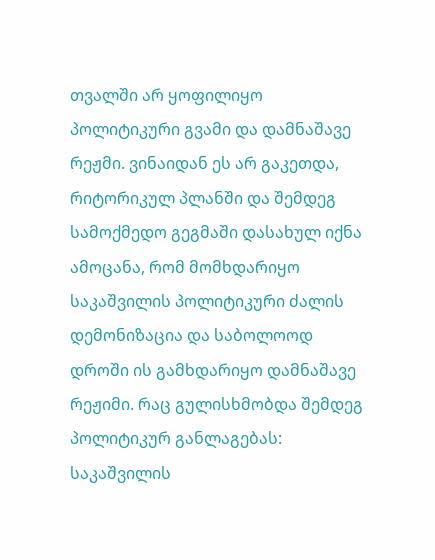თვალში არ ყოფილიყო პოლიტიკური გვამი და დამნაშავე რეჟმი. ვინაიდან ეს არ გაკეთდა, რიტორიკულ პლანში და შემდეგ სამოქმედო გეგმაში დასახულ იქნა ამოცანა, რომ მომხდარიყო საკაშვილის პოლიტიკური ძალის დემონიზაცია და საბოლოოდ დროში ის გამხდარიყო დამნაშავე რეჟიმი. რაც გულისხმობდა შემდეგ პოლიტიკურ განლაგებას: საკაშვილის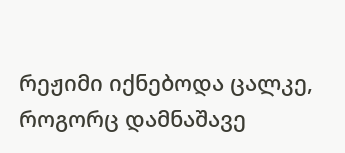რეჟიმი იქნებოდა ცალკე, როგორც დამნაშავე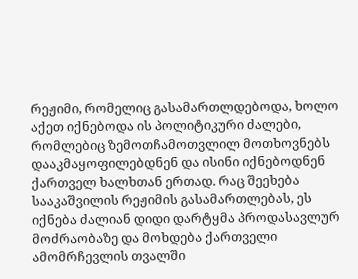რეჟიმი, რომელიც გასამართლდებოდა, ხოლო აქეთ იქნებოდა ის პოლიტიკური ძალები, რომლებიც ზემოთჩამოთვლილ მოთხოვნებს დააკმაყოფილებდნენ და ისინი იქნებოდნენ ქართველ ხალხთან ერთად. რაც შეეხება სააკაშვილის რეჟიმის გასამართლებას, ეს იქნება ძალიან დიდი დარტყმა პროდასავლურ მოძრაობაზე და მოხდება ქართველი ამომრჩევლის თვალში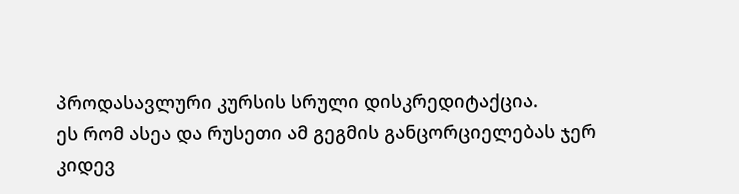პროდასავლური კურსის სრული დისკრედიტაქცია.
ეს რომ ასეა და რუსეთი ამ გეგმის განცორციელებას ჯერ კიდევ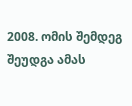2008. ომის შემდეგ შეუდგა ამას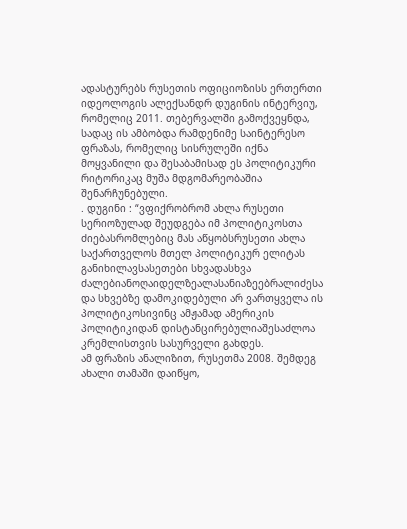ადასტურებს რუსეთის ოფიციოზისს ერთერთი იდეოლოგის ალექსანდრ დუგინის ინტერვიუ, რომელიც 2011. თებერვალში გამოქვეყნდა, სადაც ის ამბობდა რამდენიმე საინტერესო ფრაზას, რომელიც სისრულეში იქნა მოყვანილი და შესაბამისად ეს პოლიტიკური რიტორიკაც მუშა მდგომარეობაშია შენარჩუნებული.
. დუგინი : “ვფიქრობრომ ახლა რუსეთი სერიოზულად შეუდგება იმ პოლიტიკოსთა ძიებასრომლებიც მას აწყობსრუსეთი ახლა საქართველოს მთელ პოლიტიკურ ელიტას განიხილავსასეთები სხვადასხვა ძალებიანოღაიდელზეალასანიაზეებრალიძესა და სხვებზე დამოკიდებული არ ვართყველა ის პოლიტიკოსივინც ამჟამად ამერიკის პოლიტიკიდან დისტანცირებულიაშესაძლოა კრემლისთვის სასურველი გახდეს.
ამ ფრაზის ანალიზით, რუსეთმა 2008. შემდეგ ახალი თამაში დაიწყო,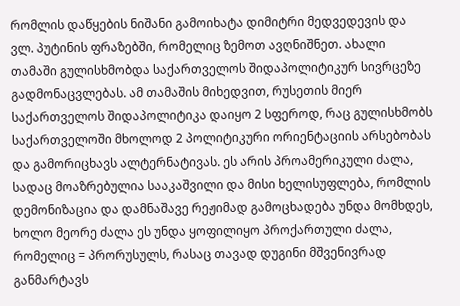რომლის დაწყების ნიშანი გამოიხატა დიმიტრი მედვედევის და ვლ. პუტინის ფრაზებში, რომელიც ზემოთ ავღნიშნეთ. ახალი თამაში გულისხმობდა საქართველოს შიდაპოლიტიკურ სივრცეზე გადმონაცვლებას. ამ თამაშის მიხედვით, რუსეთის მიერ საქართველოს შიდაპოლიტიკა დაიყო 2 სფეროდ, რაც გულისხმობს საქართველოში მხოლოდ 2 პოლიტიკური ორიენტაციის არსებობას და გამორიცხავს ალტერნატივას. ეს არის პროამერიკული ძალა, სადაც მოაზრებულია სააკაშვილი და მისი ხელისუფლება, რომლის დემონიზაცია და დამნაშავე რეჟიმად გამოცხადება უნდა მომხდეს, ხოლო მეორე ძალა ეს უნდა ყოფილიყო პროქართული ძალა, რომელიც = პრორუსულს, რასაც თავად დუგინი მშვენივრად განმარტავს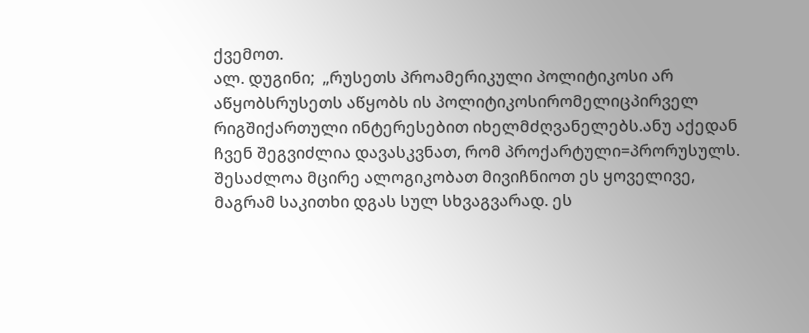ქვემოთ.
ალ. დუგინი;  „რუსეთს პროამერიკული პოლიტიკოსი არ აწყობსრუსეთს აწყობს ის პოლიტიკოსირომელიცპირველ რიგშიქართული ინტერესებით იხელმძღვანელებს.ანუ აქედან ჩვენ შეგვიძლია დავასკვნათ, რომ პროქარტული=პრორუსულს. შესაძლოა მცირე ალოგიკობათ მივიჩნიოთ ეს ყოველივე, მაგრამ საკითხი დგას სულ სხვაგვარად. ეს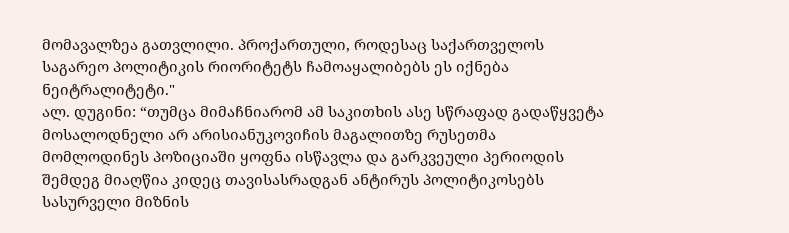მომავალზეა გათვლილი. პროქართული, როდესაც საქართველოს საგარეო პოლიტიკის რიორიტეტს ჩამოაყალიბებს ეს იქნება ნეიტრალიტეტი."
ალ. დუგინი: “თუმცა მიმაჩნიარომ ამ საკითხის ასე სწრაფად გადაწყვეტა მოსალოდნელი არ არისიანუკოვიჩის მაგალითზე რუსეთმა მომლოდინეს პოზიციაში ყოფნა ისწავლა და გარკვეული პერიოდის  შემდეგ მიაღწია კიდეც თავისასრადგან ანტირუს პოლიტიკოსებს სასურველი მიზნის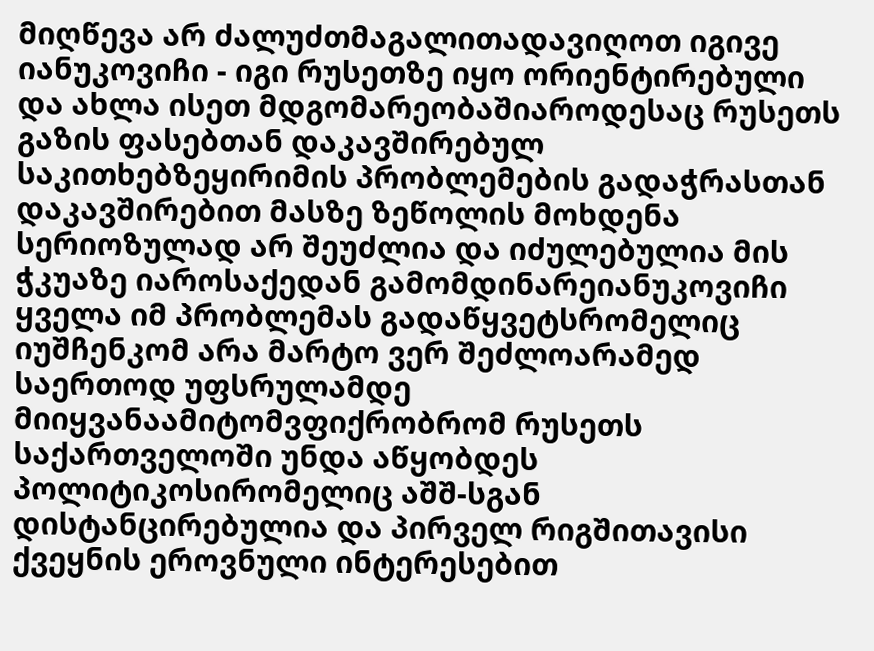მიღწევა არ ძალუძთმაგალითადავიღოთ იგივე იანუკოვიჩი - იგი რუსეთზე იყო ორიენტირებული და ახლა ისეთ მდგომარეობაშიაროდესაც რუსეთს გაზის ფასებთან დაკავშირებულ საკითხებზეყირიმის პრობლემების გადაჭრასთან დაკავშირებით მასზე ზეწოლის მოხდენა სერიოზულად არ შეუძლია და იძულებულია მის ჭკუაზე იაროსაქედან გამომდინარეიანუკოვიჩი ყველა იმ პრობლემას გადაწყვეტსრომელიც იუშჩენკომ არა მარტო ვერ შეძლოარამედ საერთოდ უფსრულამდე მიიყვანაამიტომვფიქრობრომ რუსეთს საქართველოში უნდა აწყობდეს პოლიტიკოსირომელიც აშშ-სგან დისტანცირებულია და პირველ რიგშითავისი ქვეყნის ეროვნული ინტერესებით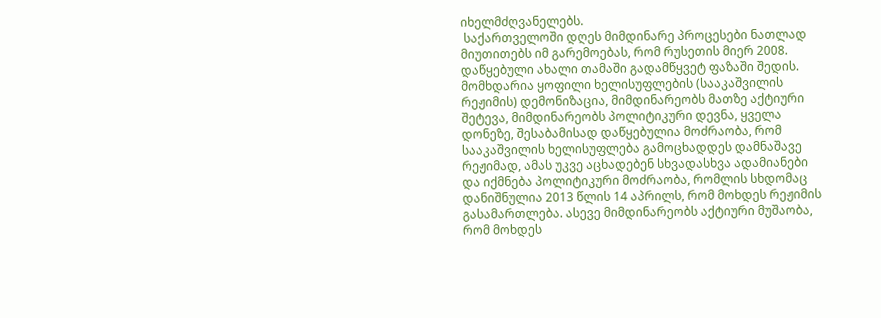იხელმძღვანელებს.
 საქართველოში დღეს მიმდინარე პროცესები ნათლად მიუთითებს იმ გარემოებას, რომ რუსეთის მიერ 2008. დაწყებული ახალი თამაში გადამწყვეტ ფაზაში შედის. მომხდარია ყოფილი ხელისუფლების (სააკაშვილის რეჟიმის) დემონიზაცია, მიმდინარეობს მათზე აქტიური შეტევა, მიმდინარეობს პოლიტიკური დევნა, ყველა დონეზე, შესაბამისად დაწყებულია მოძრაობა, რომ სააკაშვილის ხელისუფლება გამოცხადდეს დამნაშავე რეჟიმად, ამას უკვე აცხადებენ სხვადასხვა ადამიანები და იქმნება პოლიტიკური მოძრაობა, რომლის სხდომაც დანიშნულია 2013 წლის 14 აპრილს, რომ მოხდეს რეჟიმის გასამართლება. ასევე მიმდინარეობს აქტიური მუშაობა, რომ მოხდეს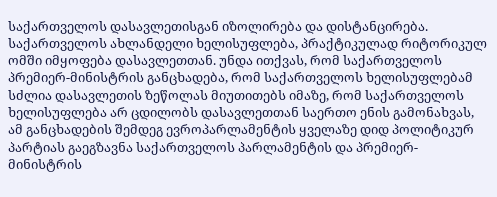საქართველოს დასავლეთისგან იზოლირება და დისტანცირება. საქართველოს ახლანდელი ხელისუფლება, პრაქტიკულად რიტორიკულ ომში იმყოფება დასავლეთთან. უნდა ითქვას, რომ საქართველოს პრემიერ-მინისტრის განცხადება, რომ საქართველოს ხელისუფლებამ სძლია დასავლეთის ზეწოლას მიუთითებს იმაზე, რომ საქართველოს ხელისუფლება არ ცდილობს დასავლეთთან საერთო ენის გამონახვას, ამ განცხადების შემდეგ ევროპარლამენტის ყველაზე დიდ პოლიტიკურ პარტიას გაეგზავნა საქართველოს პარლამენტის და პრემიერ-მინისტრის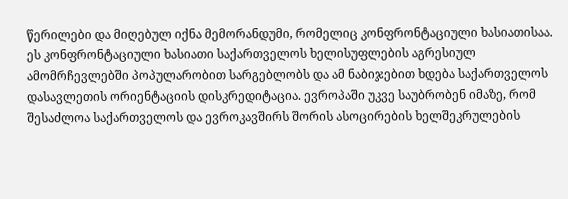წერილები და მიღებულ იქნა მემორანდუმი, რომელიც კონფრონტაციული ხასიათისაა. ეს კონფრონტაციული ხასიათი საქართველოს ხელისუფლების აგრესიულ ამომრჩევლებში პოპულარობით სარგებლობს და ამ ნაბიჯებით ხდება საქართველოს დასავლეთის ორიენტაციის დისკრედიტაცია. ევროპაში უკვე საუბრობენ იმაზე, რომ შესაძლოა საქართველოს და ევროკავშირს შორის ასოცირების ხელშეკრულების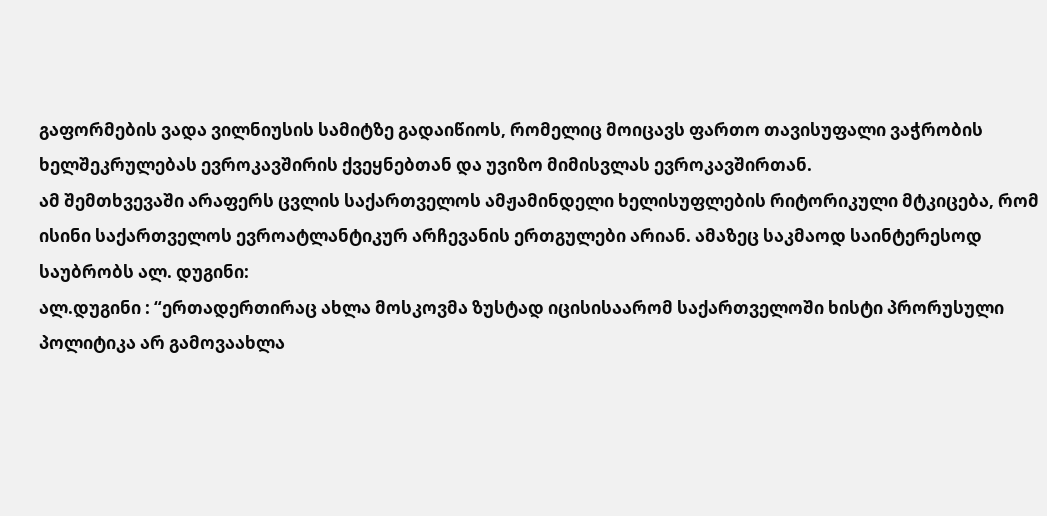გაფორმების ვადა ვილნიუსის სამიტზე გადაიწიოს, რომელიც მოიცავს ფართო თავისუფალი ვაჭრობის ხელშეკრულებას ევროკავშირის ქვეყნებთან და უვიზო მიმისვლას ევროკავშირთან.
ამ შემთხვევაში არაფერს ცვლის საქართველოს ამჟამინდელი ხელისუფლების რიტორიკული მტკიცება, რომ ისინი საქართველოს ევროატლანტიკურ არჩევანის ერთგულები არიან. ამაზეც საკმაოდ საინტერესოდ საუბრობს ალ. დუგინი:
ალ.დუგინი : “ერთადერთირაც ახლა მოსკოვმა ზუსტად იცისისაარომ საქართველოში ხისტი პრორუსული პოლიტიკა არ გამოვაახლა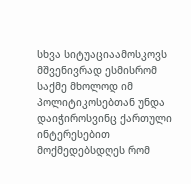სხვა სიტუაციაამოსკოვს მშვენივრად ესმისრომ საქმე მხოლოდ იმ პოლიტიკოსებთან უნდა დაიჭიროსვინც ქართული ინტერესებით მოქმედებსდღეს რომ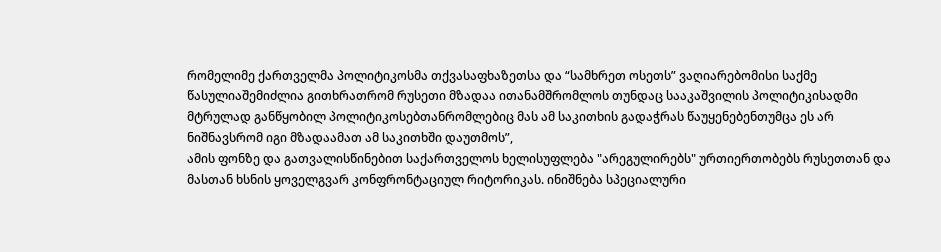რომელიმე ქართველმა პოლიტიკოსმა თქვასაფხაზეთსა და “სამხრეთ ოსეთს” ვაღიარებომისი საქმე წასულიაშემიძლია გითხრათრომ რუსეთი მზადაა ითანამშრომლოს თუნდაც სააკაშვილის პოლიტიკისადმი მტრულად განწყობილ პოლიტიკოსებთანრომლებიც მას ამ საკითხის გადაჭრას წაუყენებენთუმცა ეს არ ნიშნავსრომ იგი მზადაამათ ამ საკითხში დაუთმოს”,
ამის ფონზე და გათვალისწინებით საქართველოს ხელისუფლება "არეგულირებს" ურთიერთობებს რუსეთთან და მასთან ხსნის ყოველგვარ კონფრონტაციულ რიტორიკას. ინიშნება სპეციალური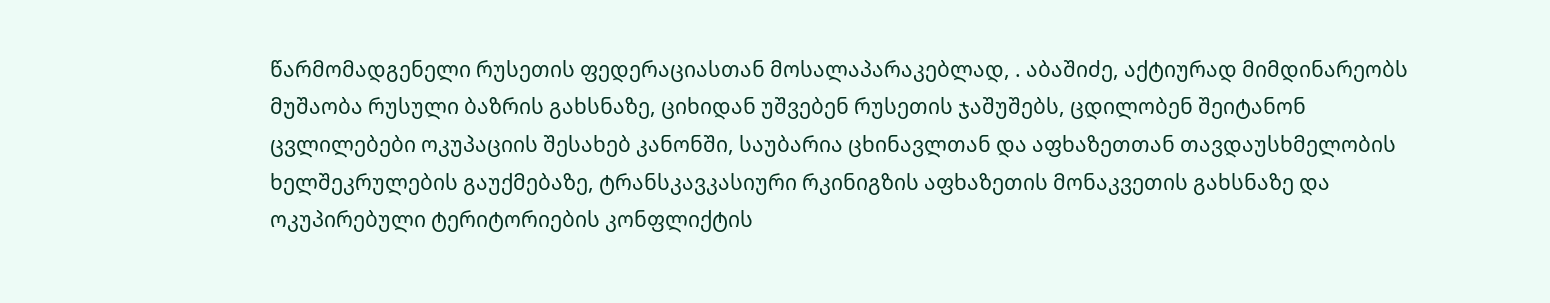წარმომადგენელი რუსეთის ფედერაციასთან მოსალაპარაკებლად, . აბაშიძე, აქტიურად მიმდინარეობს მუშაობა რუსული ბაზრის გახსნაზე, ციხიდან უშვებენ რუსეთის ჯაშუშებს, ცდილობენ შეიტანონ ცვლილებები ოკუპაციის შესახებ კანონში, საუბარია ცხინავლთან და აფხაზეთთან თავდაუსხმელობის ხელშეკრულების გაუქმებაზე, ტრანსკავკასიური რკინიგზის აფხაზეთის მონაკვეთის გახსნაზე და ოკუპირებული ტერიტორიების კონფლიქტის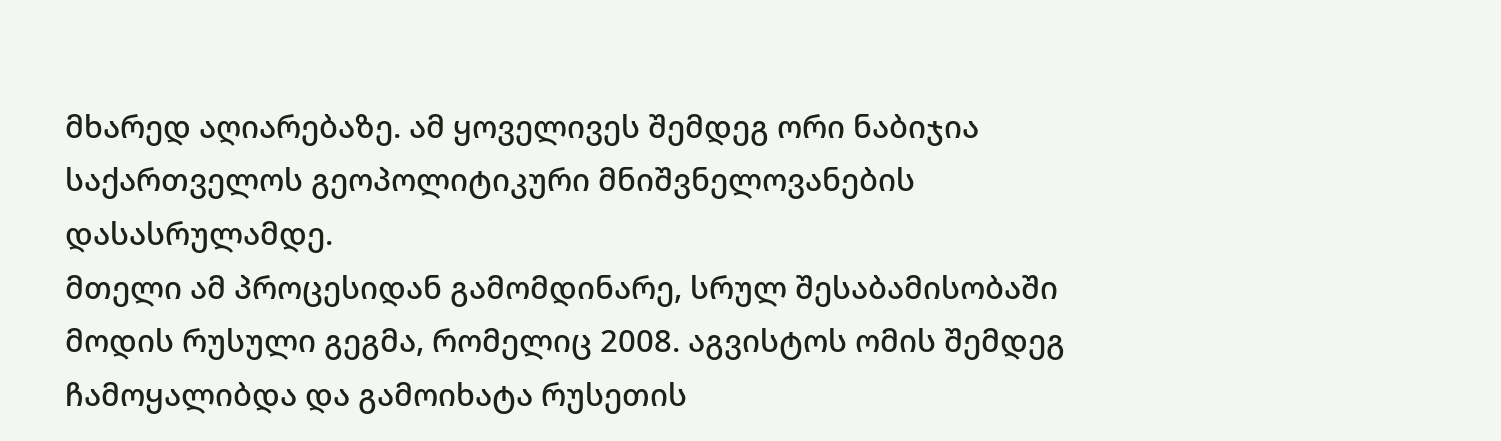მხარედ აღიარებაზე. ამ ყოველივეს შემდეგ ორი ნაბიჯია საქართველოს გეოპოლიტიკური მნიშვნელოვანების დასასრულამდე.
მთელი ამ პროცესიდან გამომდინარე, სრულ შესაბამისობაში მოდის რუსული გეგმა, რომელიც 2008. აგვისტოს ომის შემდეგ ჩამოყალიბდა და გამოიხატა რუსეთის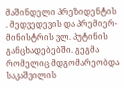მაშინდელი პრეზიდენტის . მედვედევის და პრემიერ-მინისტრის ვლ. პუტინის განცხადებებში. გეგმა რომელიც მდგომარეობდა საკაშვილის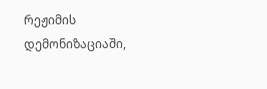რეჟიმის დემონიზაციაში,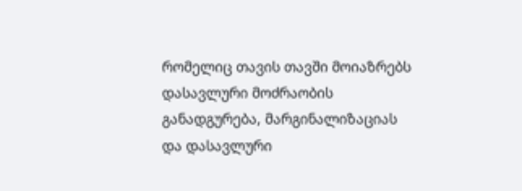რომელიც თავის თავში მოიაზრებს დასავლური მოძრაობის განადგურება, მარგინალიზაციას და დასავლური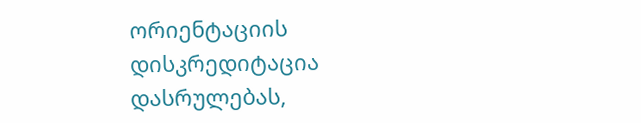ორიენტაციის დისკრედიტაცია დასრულებას,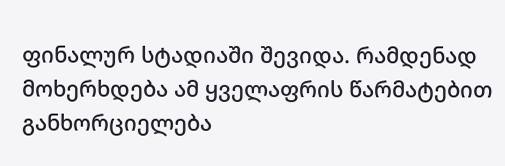ფინალურ სტადიაში შევიდა. რამდენად მოხერხდება ამ ყველაფრის წარმატებით განხორციელება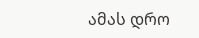ამას დრო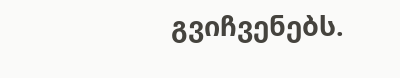გვიჩვენებს.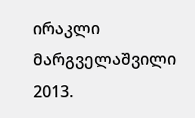ირაკლი მარგველაშვილი
2013.